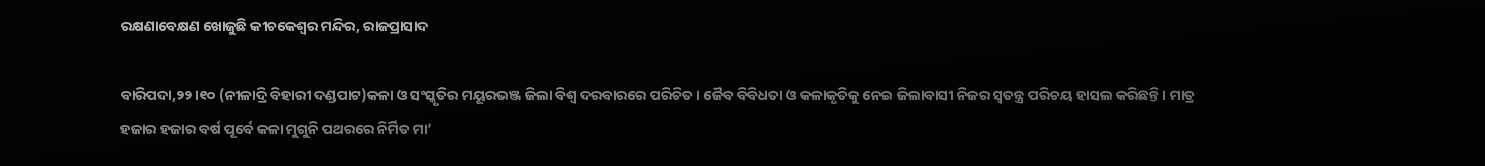ରକ୍ଷଣାବେକ୍ଷଣ ଖୋଜୁଛି କୀଚକେଶ୍ୱର ମନ୍ଦିର, ରାଜପ୍ରାସାଦ

ବାରିପଦା,୨୨।୧୦ (ନୀଳାଦ୍ରି ବିହାରୀ ଦଣ୍ଡପାଟ)କଳା ଓ ସଂସ୍କୃତିର ମୟୂରଭଞ୍ଜ ଜିଲା ବିଶ୍ୱ ଦରବାରରେ ପରିଚିତ। ଜୈବ ବିବିଧତା ଓ କଳାକୃତିକୁ ନେଇ ଜିଲାବାସୀ ନିଜର ସ୍ବତନ୍ତ୍ର ପରିଚୟ ହାସଲ କରିଛନ୍ତି। ମାତ୍ର ହଜାର ହଜାର ବର୍ଷ ପୂର୍ବେ କଳା ମୁଗୁନି ପଥରରେ ନିର୍ମିତ ମା’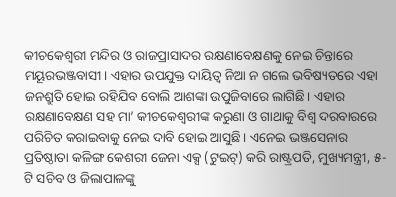କୀଚକେଶ୍ୱରୀ ମନ୍ଦିର ଓ ରାଜପ୍ରାସାଦର ରକ୍ଷଣାବେକ୍ଷଣକୁ ନେଇ ଚିନ୍ତାରେ ମୟୂରଭଞ୍ଜବାସୀ। ଏହାର ଉପଯୁକ୍ତ ଦାୟିତ୍ୱ ନିଆ ନ ଗଲେ ଭବିଷ୍ୟତରେ ଏହା ଜନଶ୍ରୁତି ହୋଇ ରହିଯିବ ବୋଲି ଆଶଙ୍କା ଉପୁଜିବାରେ ଲାଗିଛି। ଏହାର ରକ୍ଷଣାବେକ୍ଷଣ ସହ ମା’ କୀଚକେଶ୍ୱରୀଙ୍କ କରୁଣା ଓ ଗାଥାକୁ ବିଶ୍ୱ ଦରବାରରେ ପରିଚିତ କରାଇବାକୁ ନେଇ ଦାବି ହୋଇ ଆସୁଛି। ଏନେଇ ଭଞ୍ଜସେନାର ପ୍ରତିଷ୍ଠାତା କଳିଙ୍ଗ କେଶରୀ ଜେନା ଏକ୍ସ (ଟୁଇଟ୍‌) କରି ରାଷ୍ଟ୍ରପତି, ମୁଖ୍ୟମନ୍ତ୍ରୀ, ୫-ଟି ସଚିବ ଓ ଜିଲାପାଳଙ୍କୁ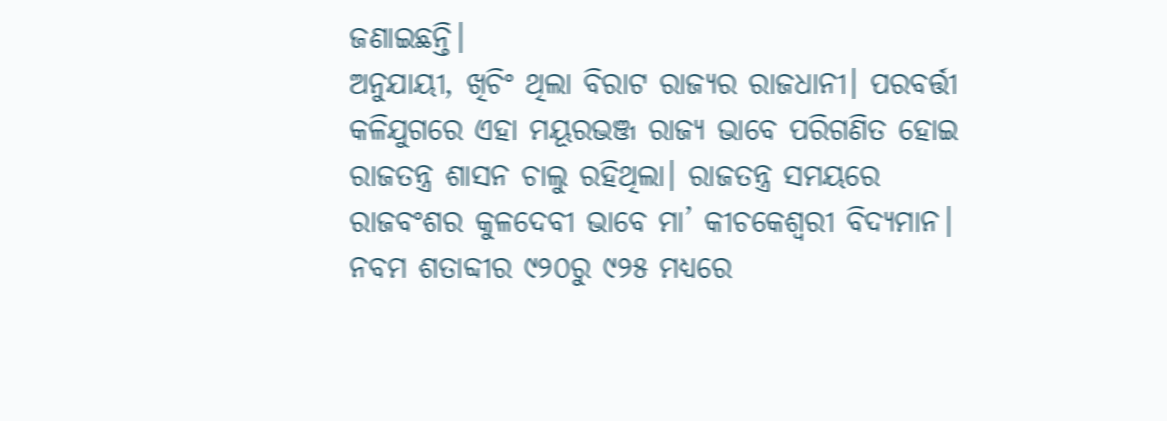ଜଣାଇଛନ୍ତି।
ଅନୁଯାୟୀ, ଖିଚିଂ ଥିଲା ବିରାଟ ରାଜ୍ୟର ରାଜଧାନୀ। ପରବର୍ତ୍ତୀ କଳିଯୁଗରେ ଏହା ମୟୂରଭଞ୍ଜ ରାଜ୍ୟ ଭାବେ ପରିଗଣିତ ହୋଇ ରାଜତନ୍ତ୍ର ଶାସନ ଚାଲୁ ରହିଥିଲା। ରାଜତନ୍ତ୍ର ସମୟରେ ରାଜବଂଶର କୁଳଦେବୀ ଭାବେ ମା’ କୀଚକେଶ୍ୱରୀ ବିଦ୍ୟମାନ। ନବମ ଶତାବ୍ଦୀର ୯୨୦ରୁ ୯୨୫ ମଧ୍ୟରେ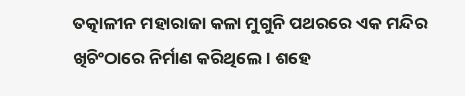ତତ୍କାଳୀନ ମହାରାଜା କଳା ମୁଗୁନି ପଥରରେ ଏକ ମନ୍ଦିର ଖିଚିଂଠାରେ ନିର୍ମାଣ କରିଥିଲେ। ଶହେ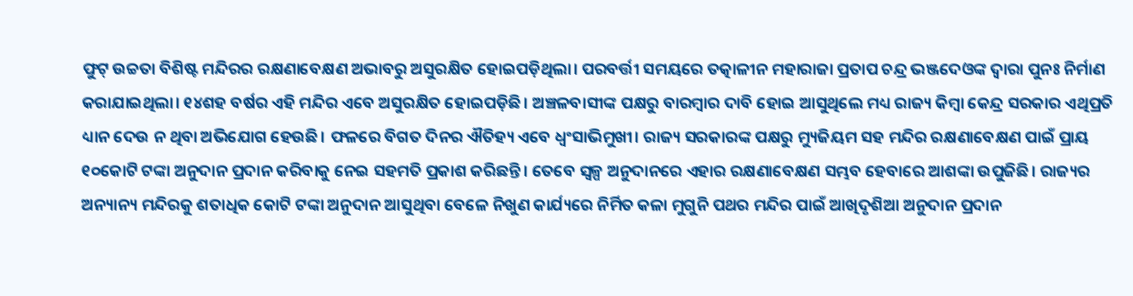ଫୁଟ୍‌ ଉଚ୍ଚତା ବିଶିଷ୍ଟ ମନ୍ଦିରର ରକ୍ଷଣାବେକ୍ଷଣ ଅଭାବରୁ ଅସୁରକ୍ଷିତ ହୋଇପଡ଼ିଥିଲା। ପରବର୍ତ୍ତୀ ସମୟରେ ତତ୍କାଳୀନ ମହାରାଜା ପ୍ରତାପ ଚନ୍ଦ୍ର ଭଞ୍ଜଦେଓଙ୍କ ଦ୍ୱାରା ପୁନଃ ନିର୍ମାଣ କରାଯାଇଥିଲା। ୧୪ଶହ ବର୍ଷର ଏହି ମନ୍ଦିର ଏବେ ଅସୁରକ୍ଷିତ ହୋଇପଡ଼ିଛି। ଅଞ୍ଚଳବାସୀଙ୍କ ପକ୍ଷରୁ ବାରମ୍ବାର ଦାବି ହୋଇ ଆସୁଥିଲେ ମଧ୍ୟ ରାଜ୍ୟ କିମ୍ବା କେନ୍ଦ୍ର ସରକାର ଏଥିପ୍ରତି ଧ୍ୟାନ ଦେଉ ନ ଥିବା ଅଭିଯୋଗ ହେଉଛି। ଫଳରେ ବିଗତ ଦିନର ଐତିହ୍ୟ ଏବେ ଧ୍ୱଂସାଭିମୁଖୀ। ରାଜ୍ୟ ସରକାରଙ୍କ ପକ୍ଷରୁ ମ୍ୟୁଜିୟମ ସହ ମନ୍ଦିର ରକ୍ଷଣାବେକ୍ଷଣ ପାଇଁ ପ୍ରାୟ ୧୦କୋଟି ଟଙ୍କା ଅନୁଦାନ ପ୍ରଦାନ କରିବାକୁ ନେଇ ସହମତି ପ୍ରକାଶ କରିଛନ୍ତି। ତେବେ ସ୍ବଳ୍ପ ଅନୁଦାନରେ ଏହାର ରକ୍ଷଣାବେକ୍ଷଣ ସମ୍ଭବ ହେବାରେ ଆଶଙ୍କା ଉପୁଜିଛି। ରାଜ୍ୟର ଅନ୍ୟାନ୍ୟ ମନ୍ଦିରକୁ ଶତାଧିକ କୋଟି ଟଙ୍କା ଅନୁଦାନ ଆସୁଥିବା ବେଳେ ନିଖୁଣ କାର୍ଯ୍ୟରେ ନିର୍ମିତ କଳା ମୁଗୁନି ପଥର ମନ୍ଦିର ପାଇଁ ଆଖିଦୃଶିଆ ଅନୁଦାନ ପ୍ରଦାନ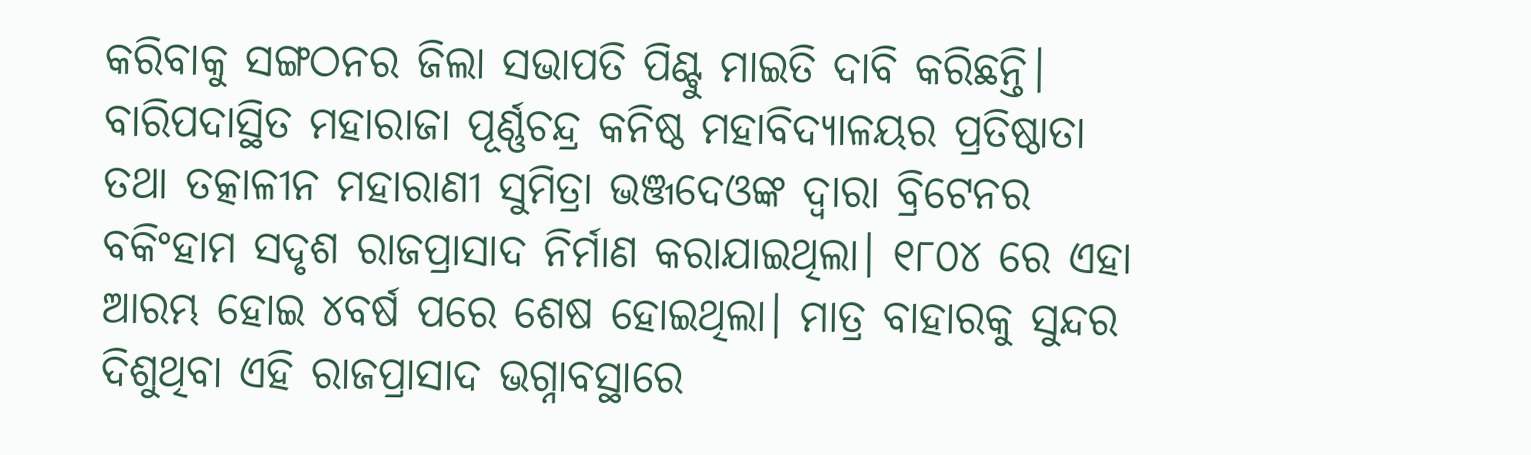କରିବାକୁ ସଙ୍ଗଠନର ଜିଲା ସଭାପତି ପିଣ୍ଟୁ ମାଇତି ଦାବି କରିଛନ୍ତି।
ବାରିପଦାସ୍ଥିତ ମହାରାଜା ପୂର୍ଣ୍ଣଚନ୍ଦ୍ର କନିଷ୍ଠ ମହାବିଦ୍ୟାଳୟର ପ୍ରତିଷ୍ଠାତା ତଥା ତତ୍କାଳୀନ ମହାରାଣୀ ସୁମିତ୍ରା ଭଞ୍ଜଦେଓଙ୍କ ଦ୍ୱାରା ବ୍ରିଟେନର ବକିଂହାମ ସଦୃଶ ରାଜପ୍ରାସାଦ ନିର୍ମାଣ କରାଯାଇଥିଲା। ୧୮୦୪ ରେ ଏହା ଆରମ୍ଭ ହୋଇ ୪ବର୍ଷ ପରେ ଶେଷ ହୋଇଥିଲା। ମାତ୍ର ବାହାରକୁ ସୁନ୍ଦର ଦିଶୁଥିବା ଏହି ରାଜପ୍ରାସାଦ ଭଗ୍ନାବସ୍ଥାରେ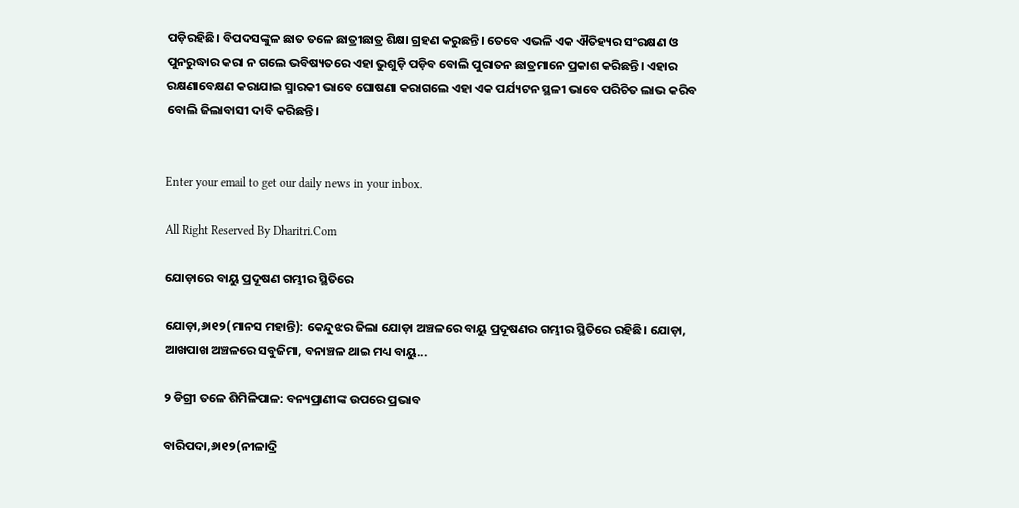ପଡ଼ିରହିଛି। ବିପଦସଙ୍କୁଳ ଛାତ ତଳେ ଛାତ୍ରୀଛାତ୍ର ଶିକ୍ଷା ଗ୍ରହଣ କରୁଛନ୍ତି। ତେବେ ଏଭଳି ଏକ ଐତିହ୍ୟର ସଂରକ୍ଷଣ ଓ ପୁନରୁଦ୍ଧାର କରା ନ ଗଲେ ଭବିଷ୍ୟତରେ ଏହା ଭୁଶୁଡ଼ି ପଡ଼ିବ ବୋଲି ପୁରାତନ ଛାତ୍ରମାନେ ପ୍ରକାଶ କରିଛନ୍ତି। ଏହାର ରକ୍ଷଣାବେକ୍ଷଣ କରାଯାଇ ସ୍ମାରକୀ ଭାବେ ଘୋଷଣା କରାଗଲେ ଏହା ଏକ ପର୍ଯ୍ୟଟନ ସ୍ଥଳୀ ଭାବେ ପରିଚିତ ଲାଭ କରିବ ବୋଲି ଜିଲାବାସୀ ଦାବି କରିଛନ୍ତି।


Enter your email to get our daily news in your inbox.

All Right Reserved By Dharitri.Com

ଯୋଡ଼ାରେ ବାୟୁ ପ୍ରଦୂଷଣ ଗମ୍ଭୀର ସ୍ଥିତିରେ

ଯୋଡ଼ା,୬ା୧୨(ମାନସ ମହାନ୍ତି): କେନ୍ଦୁଝର ଜିଲା ଯୋଡ଼ା ଅଞ୍ଚଳରେ ବାୟୁ ପ୍ରଦୂଷଣର ଗମ୍ଭୀର ସ୍ଥିତିରେ ରହିଛି। ଯୋଡ଼ା, ଆଖପାଖ ଅଞ୍ଚଳରେ ସବୁଜିମା, ବନାଞ୍ଚଳ ଥାଇ ମଧ୍ୟ ବାୟୁ...

୨ ଡିଗ୍ରୀ ତଳେ ଶିମିଳିପାଳ: ବନ୍ୟପ୍ରାଣୀଙ୍କ ଉପରେ ପ୍ରଭାବ

ବାରିପଦା,୬ା୧୨(ନୀଳାଦ୍ରି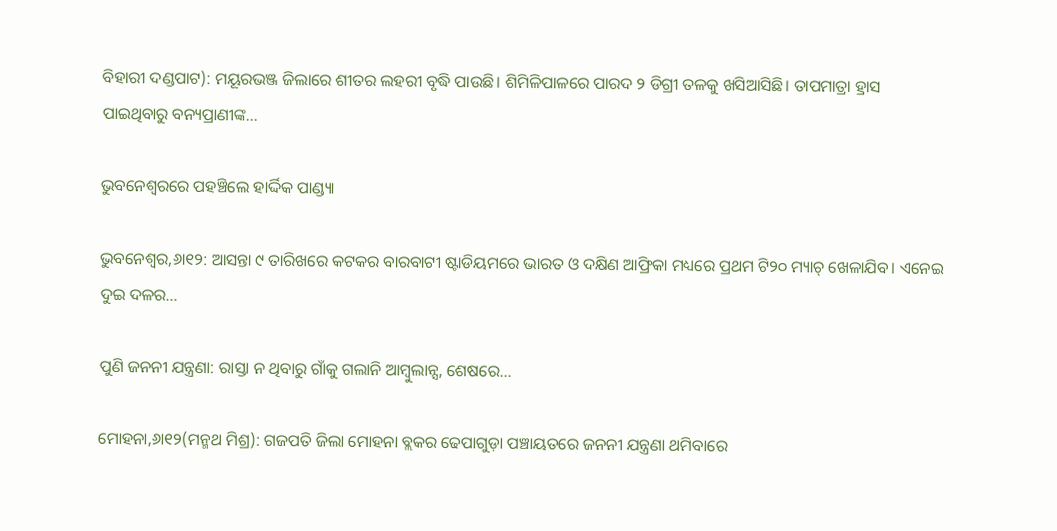ବିହାରୀ ଦଣ୍ଡପାଟ): ମୟୂରଭଞ୍ଜ ଜିଲାରେ ଶୀତର ଲହରୀ ବୃଦ୍ଧି ପାଉଛି। ଶିମିଳିପାଳରେ ପାରଦ ୨ ଡିଗ୍ରୀ ତଳକୁ ଖସିଆସିଛି। ତାପମାତ୍ରା ହ୍ରାସ ପାଇଥିବାରୁ ବନ୍ୟପ୍ରାଣୀଙ୍କ...

ଭୁବନେଶ୍ୱରରେ ପହଞ୍ଚିଲେ ହାର୍ଦ୍ଦିକ ପାଣ୍ଡ୍ୟା

ଭୁବନେଶ୍ୱର,୬ା୧୨: ଆସନ୍ତା ୯ ତାରିଖରେ କଟକର ବାରବାଟୀ ଷ୍ଟାଡିୟମରେ ଭାରତ ଓ ଦକ୍ଷିଣ ଆଫ୍ରିକା ମଧ୍ୟରେ ପ୍ରଥମ ଟି୨୦ ମ୍ୟାଚ୍‌ ଖେଳାଯିବ। ଏନେଇ ଦୁଇ ଦଳର...

ପୁଣି ଜନନୀ ଯନ୍ତ୍ରଣା: ରାସ୍ତା ନ ଥିବାରୁ ଗାଁକୁ ଗଲାନି ଆମ୍ବୁଲାନ୍ସ, ଶେଷରେ…

ମୋହନା,୬ା୧୨(ମନ୍ମଥ ମିଶ୍ର): ଗଜପତି ଜିଲା ମୋହନା ବ୍ଲକର ଢେପାଗୁଡ଼ା ପଞ୍ଚାୟତରେ ଜନନୀ ଯନ୍ତ୍ରଣା ଥମିବାରେ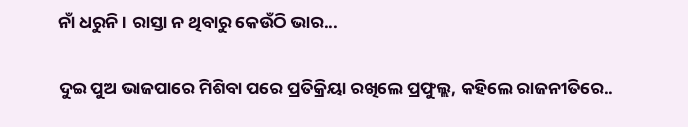ନାଁ ଧରୁନି । ରାସ୍ତା ନ ଥିବାରୁ କେଉଁଠି ଭାର...

ଦୁଇ ପୁଅ ଭାଜପାରେ ମିଶିବା ପରେ ପ୍ରତିକ୍ରିୟା ରଖିଲେ ପ୍ରଫୁଲ୍ଲ, କହିଲେ ରାଜନୀତିରେ..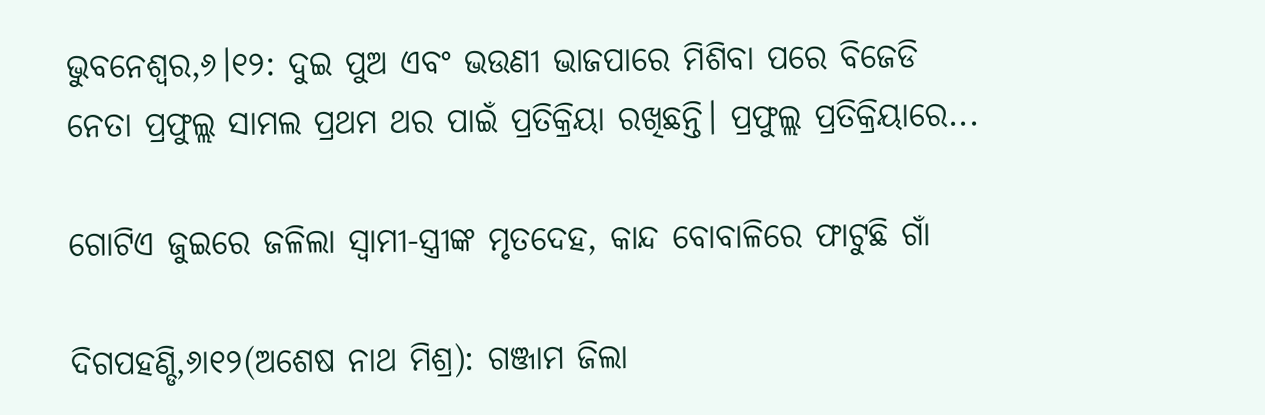ଭୁବନେଶ୍ୱର,୬।୧୨: ଦୁଇ ପୁଅ ଏବଂ ଭଉଣୀ ଭାଜପାରେ ମିଶିବା ପରେ ବିଜେଡି ନେତା ପ୍ରଫୁଲ୍ଲ ସାମଲ ପ୍ରଥମ ଥର ପାଇଁ ପ୍ରତିକ୍ରିୟା ରଖିଛନ୍ତି। ପ୍ରଫୁଲ୍ଲ ପ୍ରତିକ୍ରିୟାରେ...

ଗୋଟିଏ ଜୁଇରେ ଜଳିଲା ସ୍ବାମୀ-ସ୍ତ୍ରୀଙ୍କ ମୃତଦେହ, କାନ୍ଦ ବୋବାଳିରେ ଫାଟୁଛି ଗାଁ

ଦିଗପହଣ୍ଡି,୬ା୧୨(ଅଶେଷ ନାଥ ମିଶ୍ର): ଗଞ୍ଜାମ ଜିଲା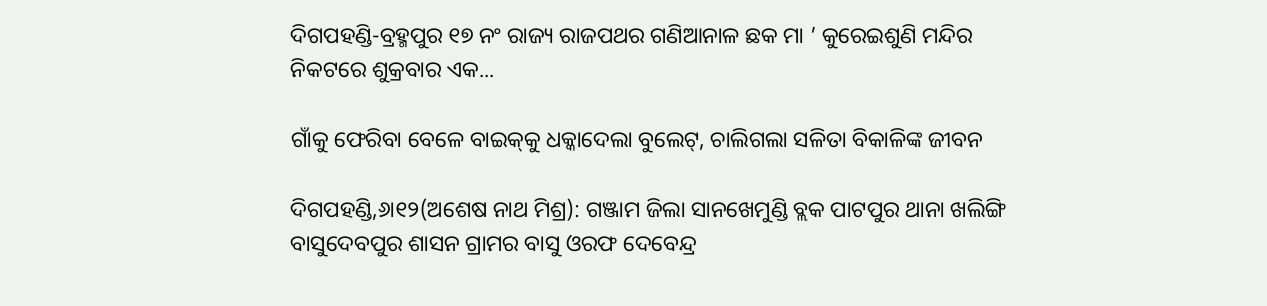ଦିଗପହଣ୍ଡି-ବ୍ରହ୍ମପୁର ୧୭ ନଂ ରାଜ୍ୟ ରାଜପଥର ଗଣିଆନାଳ ଛକ ମା ’ କୁରେଇଶୁଣି ମନ୍ଦିର ନିକଟରେ ଶୁକ୍ରବାର ଏକ...

ଗାଁକୁ ଫେରିବା ବେଳେ ବାଇକ୍‌କୁ ଧକ୍କାଦେଲା ବୁଲେଟ୍‌, ଚାଲିଗଲା ସଳିତା ବିକାଳିଙ୍କ ଜୀବନ

ଦିଗପହଣ୍ଡି,୬ା୧୨(ଅଶେଷ ନାଥ ମିଶ୍ର): ଗଞ୍ଜାମ ଜିଲା ସାନଖେମୁଣ୍ଡି ବ୍ଲକ ପାଟପୁର ଥାନା ଖଲିଙ୍ଗି ବାସୁଦେବପୁର ଶାସନ ଗ୍ରାମର ବାସୁ ଓରଫ ଦେବେନ୍ଦ୍ର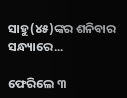ସାହୁ(୪୫)ଙ୍କର ଶନିବାର ସନ୍ଧ୍ୟାରେ...

ଫେରିଲେ ୩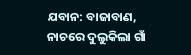ଯବାନ: ବାଜାବାଣ, ନାଚରେ ଦୁଲୁକିଲା ଗାଁ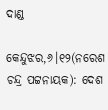ଦାଣ୍ଡ

କେନ୍ଦୁଝର,୬।୧୨(ନରେଶ ଚନ୍ଦ୍ର ପଟ୍ଟନାୟକ): ଦେଶ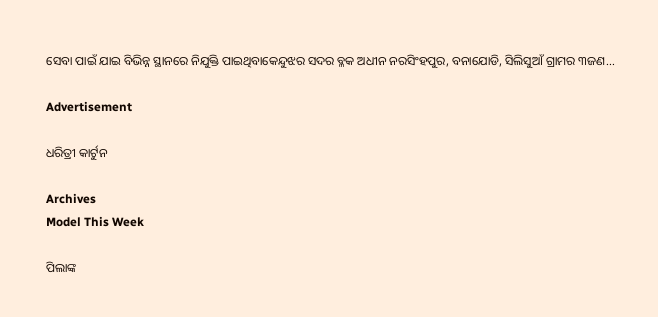ସେବା ପାଇଁ ଯାଇ ବିଭିନ୍ନ ସ୍ଥାନରେ ନିଯୁକ୍ତି ପାଇଥିବାକେନ୍ଦୁଝର ସଦର ବ୍ଳକ ଅଧୀନ ନରସିଂହପୁର, ବନାଯୋଡି, ସିଲିସୁଆଁ ଗ୍ରାମର ୩ଜଣ...

Advertisement

ଧରିତ୍ରୀ କାର୍ଟୁନ

Archives
Model This Week

ପିଲାଙ୍କ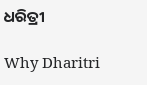ଧରିତ୍ରୀ

Why Dharitri